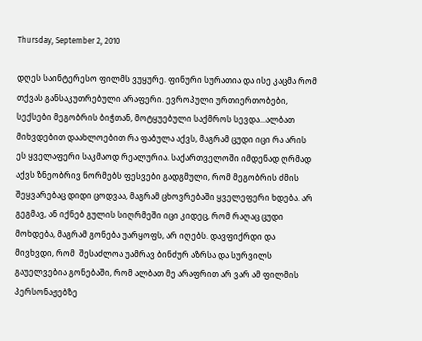Thursday, September 2, 2010

დღეს საინტერესო ფილმს ვუყურე. ფინური სურათია და ისე კაცმა რომ თქვას განსაკუთრებული არაფერი. ევროპული ურთიერთობები, სექსები მეგობრის ბიჭთან, მოტყუებული საქმროს სევდა...ალბათ მიხვდებით დაახლოებით რა ფაბულა აქვს, მაგრამ ცუდი იცი რა არის ეს ყველაფერი საკმაოდ რეალურია. საქართველოში იმდენად ღრმად აქვს ზნეობრივ ნორმებს ფესვები გადგმული, რომ მეგობრის ძმის შეყვარებაც დიდი ცოდვაა, მაგრამ ცხოვრებაში ყველეფერი ხდება. არ გეგმავ, ან იქნებ გულის სიღრმეში იცი კიდეც, რომ რაღაც ცუდი მოხდება, მაგრამ გონება უარყოფს, არ იღებს. დავფიქრდი და მივხვდი, რომ  შესაძლოა უამრავ ბინძურ აზრსა და სურვილს გაუელვებია გონებაში, რომ ალბათ მე არაფრით არ ვარ ამ ფილმის პერსონაჟებზე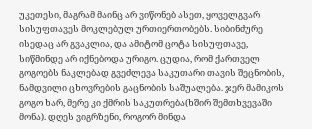უკეთესი, მაგრამ მაინც არ ვიწონებ ასეთ, ყოველგვარ სისუფთავეს მოკლებულ ურთიერთობებს. სიბინძურე ისედაც არ გვაკლია, და ამიტომ ცოტა სისუფთავე, სიწმინდე არ იქნებოდა ურიგო. ცუდია, რომ ქართველ გოგოებს ნაკლებად გვეძლევა საკუთარი თავის შეცნობის, ნამდვილი ცხოვრების გაცნობის საშუალება. ჯერ მამიკოს გოგო ხარ, მერე კი ქმრის საკუთრება(ხშირ შემთხვევაში მონა). დღეს ვიგრზენი, როგორ მინდა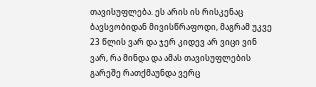თავისუფლება. ეს არის ის რისკენაც ბავსვობიდან მივისწრაფოდი, მაგრამ უკვე 23 წლის ვარ და ჯერ კიდევ არ ვიცი ვინ ვარ, რა მინდა და ამას თავისუფლების გარეშე რათქმაუნდა ვერც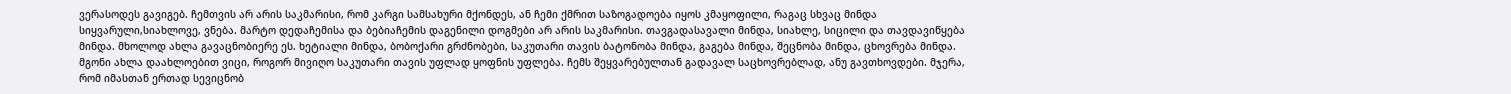ვერასოდეს გავიგებ. ჩემთვის არ არის საკმარისი, რომ კარგი სამსახური მქონდეს, ან ჩემი ქმრით საზოგადოება იყოს კმაყოფილი, რაგაც სხვაც მინდა სიყვარული,სიახლოვე, ვნება. მარტო დედაჩემისა და ბებიაჩემის დაგენილი დოგმები არ არის საკმარისი. თავგადასავალი მინდა, სიახლე, სიცილი და თავდავიწყება მინდა. მხოლოდ ახლა გავაცნობიერე ეს. ხეტიალი მინდა, ბობოქარი გრძნობები, საკუთარი თავის ბატონობა მინდა, გაგება მინდა, შეცნობა მინდა, ცხოვრება მინდა. მგონი ახლა დაახლოებით ვიცი, როგორ მივიღო საკუთარი თავის უფლად ყოფნის უფლება. ჩემს შეყვარებულთან გადავალ საცხოვრებლად, ანუ გავთხოვდები. მჯერა, რომ იმასთან ერთად სევიცნობ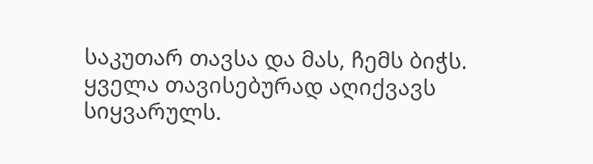საკუთარ თავსა და მას, ჩემს ბიჭს. ყველა თავისებურად აღიქვავს სიყვარულს.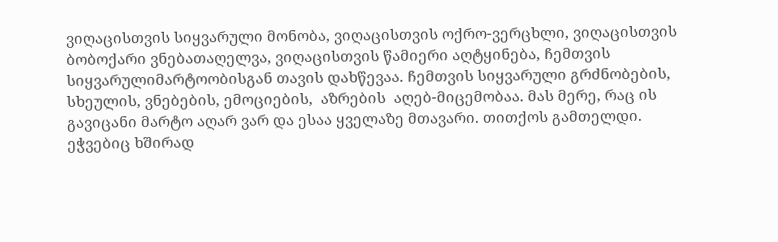ვიღაცისთვის სიყვარული მონობა, ვიღაცისთვის ოქრო-ვერცხლი, ვიღაცისთვის ბობოქარი ვნებათაღელვა, ვიღაცისთვის წამიერი აღტყინება, ჩემთვის სიყვარულიმარტოობისგან თავის დახწევაა. ჩემთვის სიყვარული გრძნობების, სხეულის, ვნებების, ემოციების,  აზრების  აღებ-მიცემობაა. მას მერე, რაც ის გავიცანი მარტო აღარ ვარ და ესაა ყველაზე მთავარი. თითქოს გამთელდი. ეჭვებიც ხშირად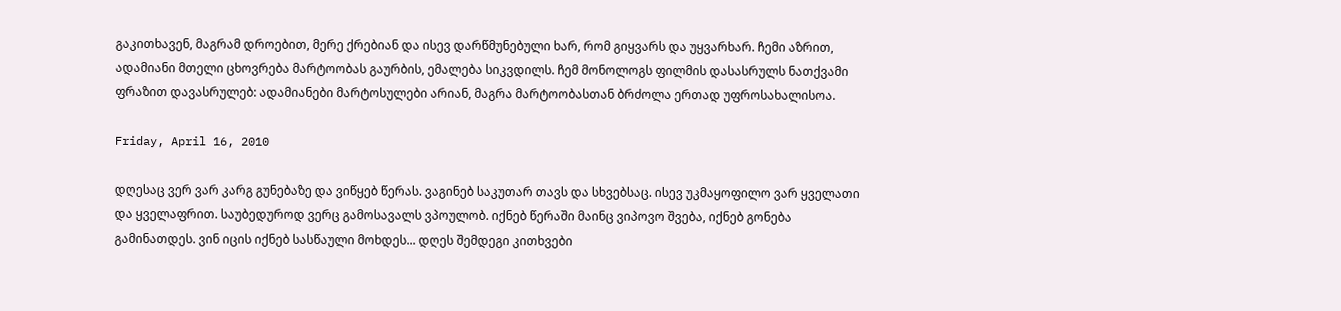გაკითხავენ, მაგრამ დროებით, მერე ქრებიან და ისევ დარწმუნებული ხარ, რომ გიყვარს და უყვარხარ. ჩემი აზრით, ადამიანი მთელი ცხოვრება მარტოობას გაურბის, ემალება სიკვდილს. ჩემ მონოლოგს ფილმის დასასრულს ნათქვამი ფრაზით დავასრულებ: ადამიანები მარტოსულები არიან, მაგრა მარტოობასთან ბრძოლა ერთად უფროსახალისოა.

Friday, April 16, 2010

დღესაც ვერ ვარ კარგ გუნებაზე და ვიწყებ წერას. ვაგინებ საკუთარ თავს და სხვებსაც. ისევ უკმაყოფილო ვარ ყველათი და ყველაფრით. საუბედუროდ ვერც გამოსავალს ვპოულობ. იქნებ წერაში მაინც ვიპოვო შვება, იქნებ გონება გამინათდეს. ვინ იცის იქნებ სასწაული მოხდეს... დღეს შემდეგი კითხვები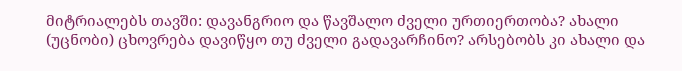მიტრიალებს თავში: დავანგრიო და წავშალო ძველი ურთიერთობა? ახალი (უცნობი) ცხოვრება დავიწყო თუ ძველი გადავარჩინო? არსებობს კი ახალი და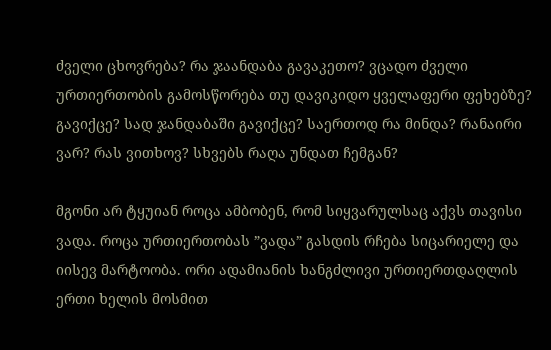ძველი ცხოვრება? რა ჯაანდაბა გავაკეთო? ვცადო ძველი ურთიერთობის გამოსწორება თუ დავიკიდო ყველაფერი ფეხებზე? გავიქცე? სად ჯანდაბაში გავიქცე? საერთოდ რა მინდა? რანაირი ვარ? რას ვითხოვ? სხვებს რაღა უნდათ ჩემგან?

მგონი არ ტყუიან როცა ამბობენ, რომ სიყვარულსაც აქვს თავისი ვადა. როცა ურთიერთობას ”ვადა” გასდის რჩება სიცარიელე და იისევ მარტოობა. ორი ადამიანის ხანგძლივი ურთიერთდაღლის ერთი ხელის მოსმით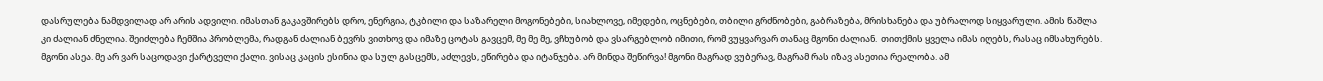დასრულება ნამდვილად არ არის ადვილი. იმასთან გაკავშირებს დრო, ენერგია, ტკბილი და საზარელი მოგონებები, სიახლოვე, იმედები, ოცნებები, თბილი გრძნობები, გაბრაზება, მრისხანება და უბრალოდ სიყვარული. ამის წაშლა კი ძალიან ძნელია. შეიძლება ჩემშია პრობლემა, რადგან ძალიან ბევრს ვითხოვ და იმაზე ცოტას გავცემ, მე მე მე, ვჩხუბობ და ვსარგებლობ იმითი, რომ ვუყვარვარ თანაც მგონი ძალიან.  თითქმის ყველა იმას იღებს, რასაც იმსახურებს. მგონი ასეა. მე არ ვარ საცოდავი ქარტველი ქალი. ვისაც კაცის ესინია და სულ გასცემს, აძლევს, ეწირება და იტანჯება. არ მინდა შეწირვა! მგონი მაგრად ვუბერავ, მაგრამ რას იზავ ასეთია რეალობა. ამ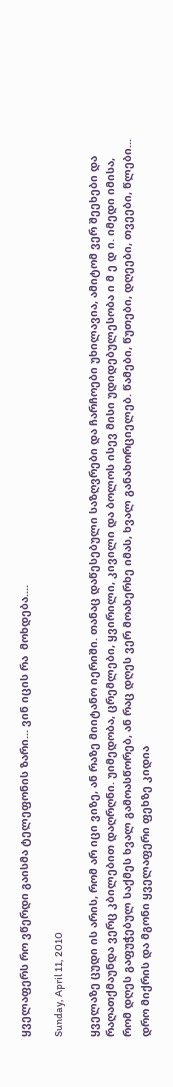ყველაფერს რო ვწერდი გაისმა ტელეფონის ზარი... ვინ იცის რა  მოხდება....

Sunday, April 11, 2010

ყველაზე ცუდი ის არის, რომ არ იცი ვიზე, ან რაზე მიიტანო იერიში. თანაც დაწესებული საზღვრები და ჩარჩოები უხილავია, ამიტომ ვერ შეეხები და რაღათქმაუნდა ვერც კბილებით დაღრღნი. უიმედობა, ცრემლები, ყვირილი, კივილი და ბოლოს ისევ მისი უდიდებულესობა ი მ ე დ ი. იმედი იმისა, რომ დღეს გაფუჭებულ საქმეს ხვალ გამოასწორებ, ან რაც დღეს ვერ მოახერხე იმას, ხვალ განახორციელებ. წამები, წუთები, დღეები, თვეები, წლები... დრო მიქრის და მგონი ყველაფერი ფეხზე კიდია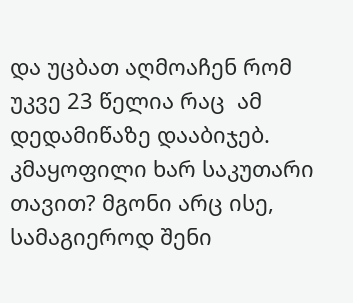და უცბათ აღმოაჩენ რომ უკვე 23 წელია რაც  ამ დედამიწაზე დააბიჯებ. კმაყოფილი ხარ საკუთარი თავით? მგონი არც ისე, სამაგიეროდ შენი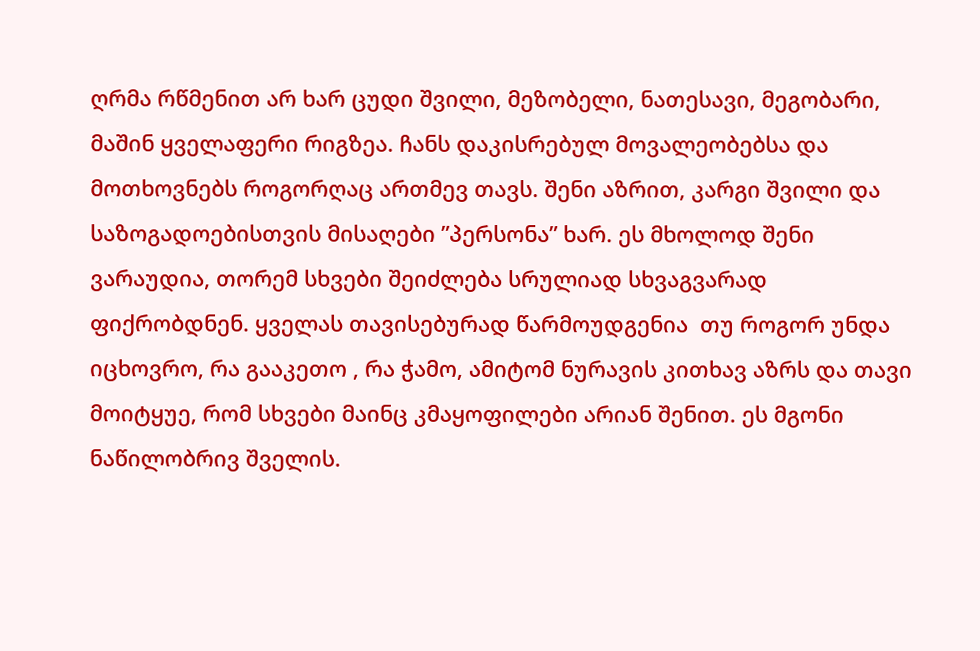ღრმა რწმენით არ ხარ ცუდი შვილი, მეზობელი, ნათესავი, მეგობარი, მაშინ ყველაფერი რიგზეა. ჩანს დაკისრებულ მოვალეობებსა და მოთხოვნებს როგორღაც ართმევ თავს. შენი აზრით, კარგი შვილი და საზოგადოებისთვის მისაღები ”პერსონა” ხარ. ეს მხოლოდ შენი ვარაუდია, თორემ სხვები შეიძლება სრულიად სხვაგვარად ფიქრობდნენ. ყველას თავისებურად წარმოუდგენია  თუ როგორ უნდა იცხოვრო, რა გააკეთო , რა ჭამო, ამიტომ ნურავის კითხავ აზრს და თავი მოიტყუე, რომ სხვები მაინც კმაყოფილები არიან შენით. ეს მგონი ნაწილობრივ შველის.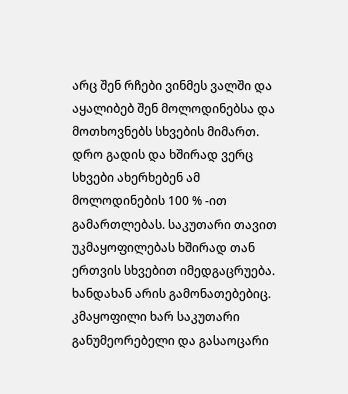არც შენ რჩები ვინმეს ვალში და აყალიბებ შენ მოლოდინებსა და მოთხოვნებს სხვების მიმართ. დრო გადის და ხშირად ვერც სხვები ახერხებენ ამ მოლოდინების 100 % -ით გამართლებას. საკუთარი თავით უკმაყოფილებას ხშირად თან ერთვის სხვებით იმედგაცრუება. ხანდახან არის გამონათებებიც. კმაყოფილი ხარ საკუთარი განუმეორებელი და გასაოცარი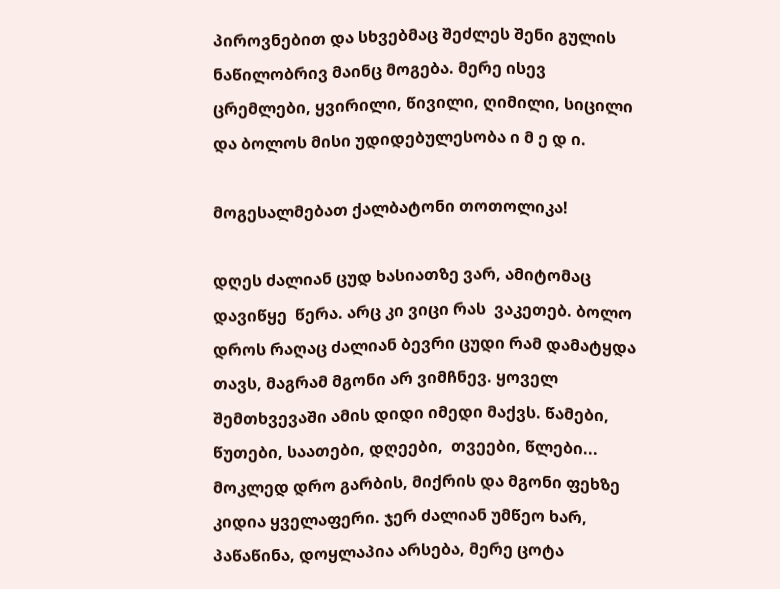პიროვნებით და სხვებმაც შეძლეს შენი გულის ნაწილობრივ მაინც მოგება. მერე ისევ ცრემლები, ყვირილი, წივილი, ღიმილი, სიცილი და ბოლოს მისი უდიდებულესობა ი მ ე დ ი.

მოგესალმებათ ქალბატონი თოთოლიკა!

დღეს ძალიან ცუდ ხასიათზე ვარ, ამიტომაც დავიწყე  წერა. არც კი ვიცი რას  ვაკეთებ. ბოლო დროს რაღაც ძალიან ბევრი ცუდი რამ დამატყდა თავს, მაგრამ მგონი არ ვიმჩნევ. ყოველ შემთხვევაში ამის დიდი იმედი მაქვს. წამები, წუთები, საათები, დღეები,  თვეები, წლები... მოკლედ დრო გარბის, მიქრის და მგონი ფეხზე კიდია ყველაფერი. ჯერ ძალიან უმწეო ხარ, პაწაწინა, დოყლაპია არსება, მერე ცოტა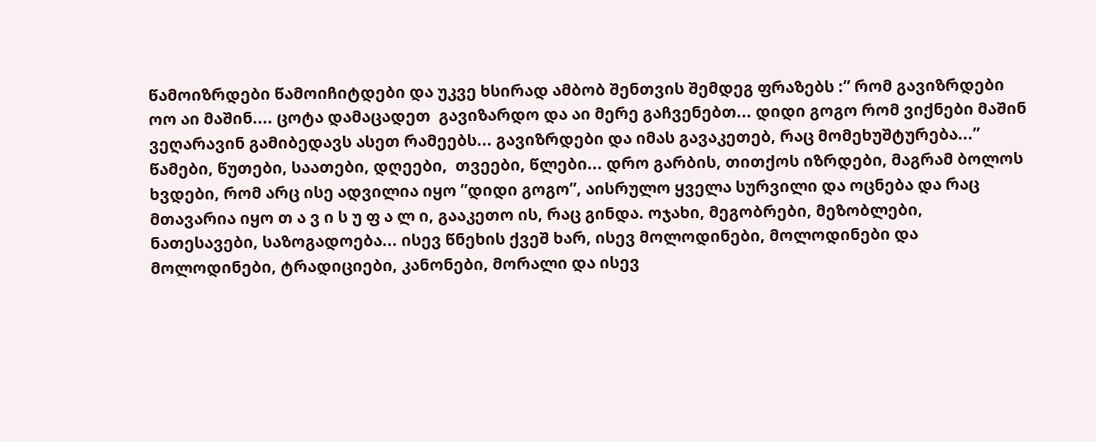წამოიზრდები წამოიჩიტდები და უკვე ხსირად ამბობ შენთვის შემდეგ ფრაზებს :” რომ გავიზრდები ოო აი მაშინ.... ცოტა დამაცადეთ  გავიზარდო და აი მერე გაჩვენებთ... დიდი გოგო რომ ვიქნები მაშინ ვეღარავინ გამიბედავს ასეთ რამეებს... გავიზრდები და იმას გავაკეთებ, რაც მომეხუშტურება...” წამები, წუთები, საათები, დღეები,  თვეები, წლები... დრო გარბის, თითქოს იზრდები, მაგრამ ბოლოს ხვდები, რომ არც ისე ადვილია იყო ”დიდი გოგო”, აისრულო ყველა სურვილი და ოცნება და რაც მთავარია იყო თ ა ვ ი ს უ ფ ა ლ ი, გააკეთო ის, რაც გინდა. ოჯახი, მეგობრები, მეზობლები, ნათესავები, საზოგადოება... ისევ წნეხის ქვეშ ხარ, ისევ მოლოდინები, მოლოდინები და მოლოდინები, ტრადიციები, კანონები, მორალი და ისევ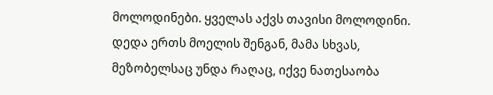მოლოდინები. ყველას აქვს თავისი მოლოდინი. დედა ერთს მოელის შენგან, მამა სხვას, მეზობელსაც უნდა რაღაც, იქვე ნათესაობა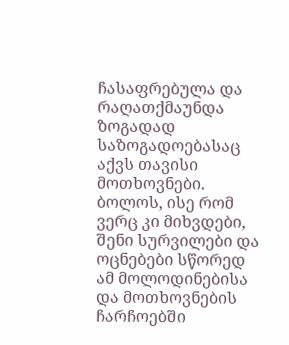ჩასაფრებულა და  რაღათქმაუნდა ზოგადად  საზოგადოებასაც აქვს თავისი მოთხოვნები. ბოლოს, ისე რომ ვერც კი მიხვდები, შენი სურვილები და ოცნებები სწორედ ამ მოლოდინებისა და მოთხოვნების ჩარჩოებში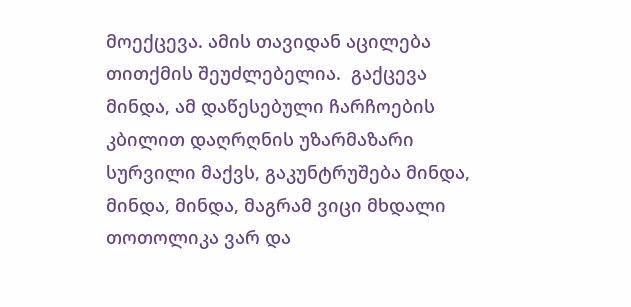მოექცევა. ამის თავიდან აცილება თითქმის შეუძლებელია.  გაქცევა მინდა, ამ დაწესებული ჩარჩოების კბილით დაღრღნის უზარმაზარი სურვილი მაქვს, გაკუნტრუშება მინდა, მინდა, მინდა, მაგრამ ვიცი მხდალი თოთოლიკა ვარ და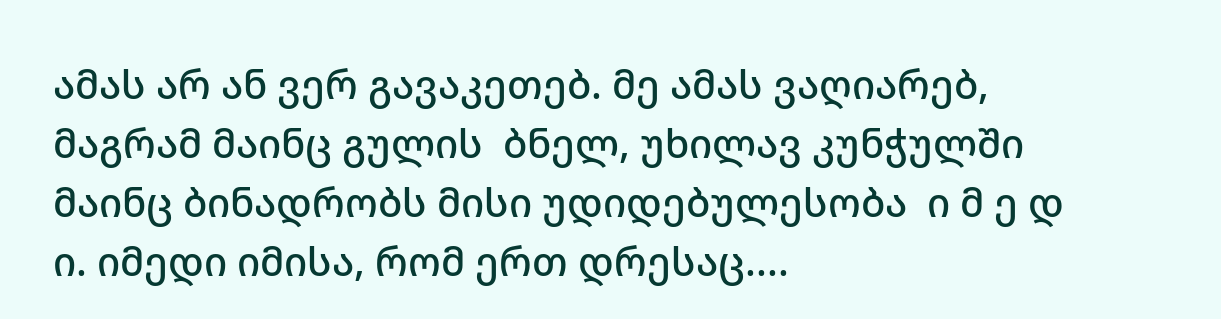ამას არ ან ვერ გავაკეთებ. მე ამას ვაღიარებ, მაგრამ მაინც გულის  ბნელ, უხილავ კუნჭულში მაინც ბინადრობს მისი უდიდებულესობა  ი მ ე დ ი. იმედი იმისა, რომ ერთ დრესაც....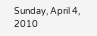Sunday, April 4, 2010